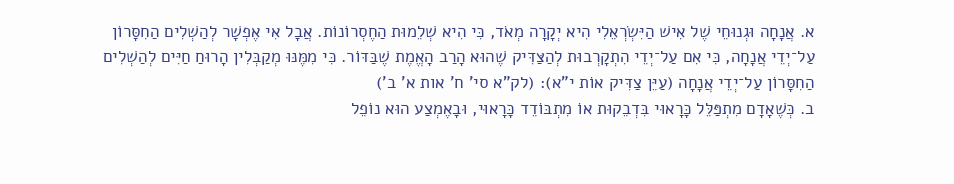א. אֲנָחָה וּגְנוּחֵי שֶׁל אִישׁ הַיִּשְׂרְאֵלִי הִיא יְקָרָה מְאֹד, כִּי הִיא שְׁלֵמוּת הַחֶסְרוֹנוֹת. אֲבָל אִי אֶפְשָׁר לְהַשְׁלִים הַחִסָּרוֹן עַל־יְדֵי אֲנָחָה, כִּי אִם עַל־יְדֵי הִתְקָרְבוּת לְהַצַּדִּיק שֶׁהוּא הָרַב הָאֱמֶת שֶׁבַּדּוֹר. כִּי מִמֶּנּוּ מְקַבְּלִין הָרוּחַ חַיִּים לְהַשְׁלִים הַחִסָּרוֹן עַל־יְדֵי אֲנָחָה (עַיֵּן צַדִּיק אוֹת י"א): (לק"א סי' ח' אות א' ב')
ב. כְּשֶׁאָדָם מִתְפַּלֵּל כָּרָאוּי בִּדְבֵקוּת אוֹ מִתְבּוֹדֵד כָּרָאוּי, וּבָאֶמְצַע הוּא נוֹפֵל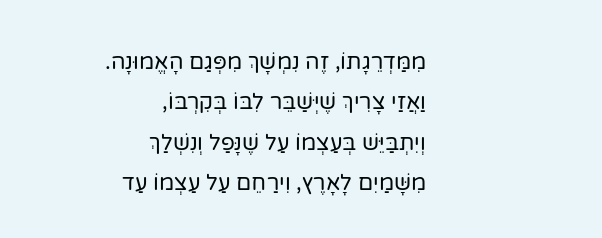מִמַּדְרֵגָתוֹ, זֶה נִמְשָׁךְ מִפְּגַם הָאֱמוּנָה. וַאֲזַי צָרִיךְ שֶׁיְּשַׁבֵּר לִבּוֹ בְּקִרְבּוֹ, וְיִתְבַּיֵּשׁ בְּעַצְמוֹ עַל שֶׁנָּפַל וְנִשְׁלַךְ מִשָּׁמַיִם לָאָרֶץ, וִירַחֵם עַל עַצְמוֹ עַד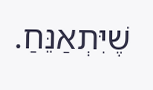שֶׁיִּתְאַנֵּחַ.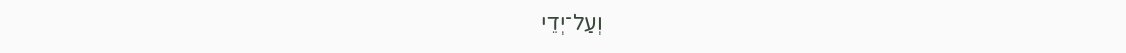וְעַל־יְדֵי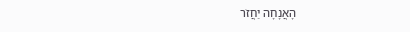הָאֲנָחָה יַחֲזֹר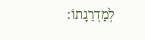לְמַדְרֵגָתוֹ: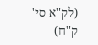(לק"א סי' ק"ח)